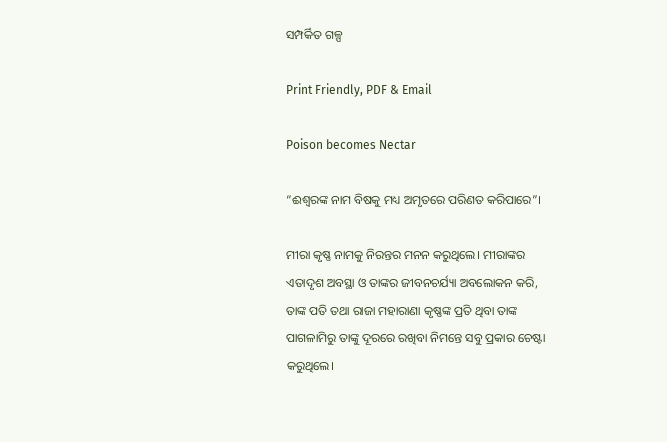ସମ୍ପର୍କିତ ଗଳ୍ପ

Print Friendly, PDF & Email

Poison becomes Nectar

“ଈଶ୍ୱରଙ୍କ ନାମ ବିଷକୁ ମଧ୍ୟ ଅମୃତରେ ପରିଣତ କରିପାରେ”।

ମୀରା କୃଷ୍ଣ ନାମକୁ ନିରନ୍ତର ମନନ କରୁଥିଲେ। ମୀରାଙ୍କର ଏତାଦୃଶ ଅବସ୍ଥା ଓ ତାଙ୍କର ଜୀବନଚର୍ଯ୍ୟା ଅବଲୋକନ କରି, ତାଙ୍କ ପତି ତଥା ରାଜା ମହାରାଣା କୃଷ୍ଣଙ୍କ ପ୍ରତି ଥିବା ତାଙ୍କ ପାଗଳାମିରୁ ତାଙ୍କୁ ଦୂରରେ ରଖିବା ନିମନ୍ତେ ସବୁ ପ୍ରକାର ଚେଷ୍ଟା କରୁଥିଲେ।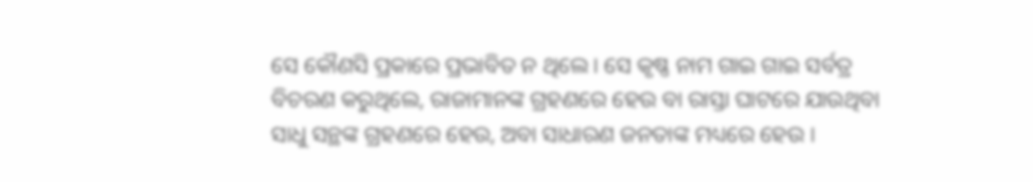ସେ କୌଣସି ପ୍ରକାରେ ପ୍ରଭାବିତ ନ ଥିଲେ। ସେ କୃଷ୍ଣ ନାମ ଗାଇ ଗାଇ ସର୍ବତ୍ର ବିଚରଣ କରୁଥିଲେ, ରାଜାମାନଙ୍କ ଗ୍ରହଣରେ ହେଉ ବା ରାସ୍ତା ଘାଟରେ ଯାଉଥିବା ସାଧୁ ସନ୍ଥଙ୍କ ଗ୍ରହଣରେ ହେଉ, ଅବା ସାଧାରଣ ଜନତାଙ୍କ ମଧ୍ୟରେ ହେଉ ।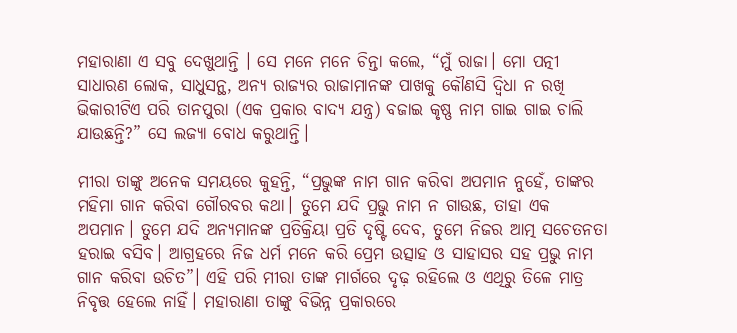ମହାରାଣା ଏ ସବୁ ଦେଖୁଥାନ୍ତି । ସେ ମନେ ମନେ ଚିନ୍ତା କଲେ, “ମୁଁ ରାଜା। ମୋ ପତ୍ନୀ ସାଧାରଣ ଲୋକ, ସାଧୁସନ୍ଥ, ଅନ୍ୟ ରାଜ୍ୟର ରାଜାମାନଙ୍କ ପାଖକୁ କୌଣସି ଦ୍ୱିଧା ନ ରଖି ଭିକାରୀଟିଏ ପରି ତାନପୁରା (ଏକ ପ୍ରକାର ବାଦ୍ୟ ଯନ୍ତ୍ର) ବଜାଇ କୃଷ୍ଣ ନାମ ଗାଇ ଗାଇ ଚାଲି ଯାଉଛନ୍ତି?” ସେ ଲଜ୍ୟା ବୋଧ କରୁଥାନ୍ତି।

ମୀରା ତାଙ୍କୁ ଅନେକ ସମୟରେ କୁହନ୍ତି, “ପ୍ରଭୁଙ୍କ ନାମ ଗାନ କରିବା ଅପମାନ ନୁହେଁ, ତାଙ୍କର ମହିମା ଗାନ କରିବା ଗୌରବର କଥା। ତୁମେ ଯଦି ପ୍ରଭୁ ନାମ ନ ଗାଉଛ, ତାହା ଏକ ଅପମାନ। ତୁମେ ଯଦି ଅନ୍ୟମାନଙ୍କ ପ୍ରତିକ୍ରିୟା ପ୍ରତି ଦୃଷ୍ଟି ଦେବ, ତୁମେ ନିଜର ଆତ୍ମ ସଚେତନତା ହରାଇ ବସିବ। ଆଗ୍ରହରେ ନିଜ ଧର୍ମ ମନେ କରି ପ୍ରେମ ଉତ୍ସାହ ଓ ସାହାସର ସହ ପ୍ରଭୁ ନାମ ଗାନ କରିବା ଉଚିତ”। ଏହି ପରି ମୀରା ତାଙ୍କ ମାର୍ଗରେ ଦୃଢ଼ ରହିଲେ ଓ ଏଥିରୁ ତିଳେ ମାତ୍ର ନିବୃତ୍ତ ହେଲେ ନାହିଁ। ମହାରାଣା ତାଙ୍କୁ ବିଭିନ୍ନ ପ୍ରକାରରେ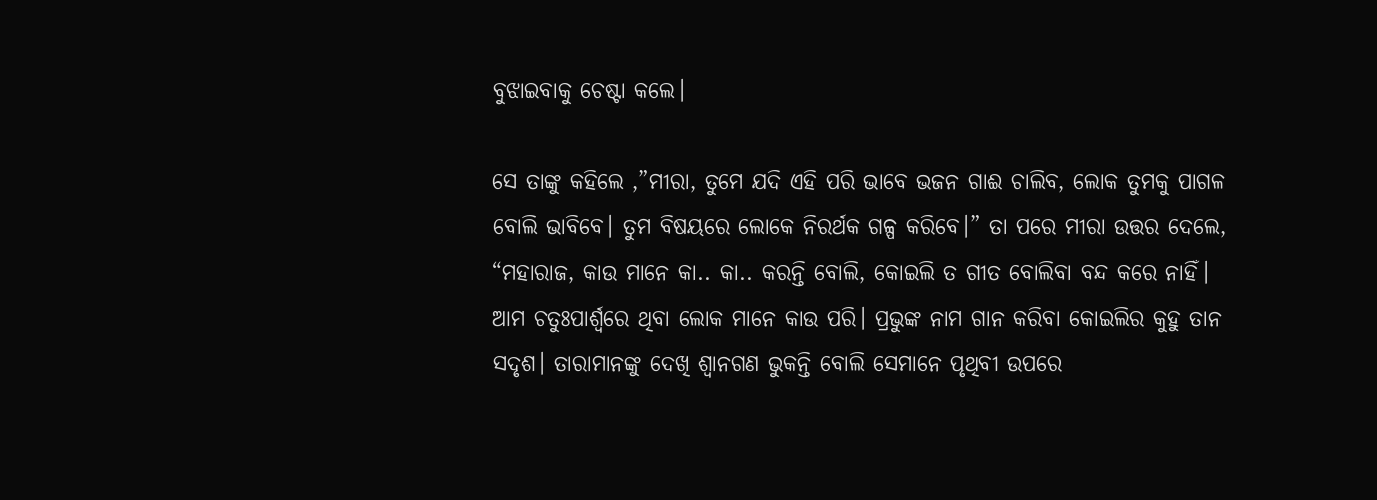ବୁଝାଇବାକୁ ଚେଷ୍ଟା କଲେ।

ସେ ତାଙ୍କୁ କହିଲେ ,”ମୀରା, ତୁମେ ଯଦି ଏହି ପରି ଭାବେ ଭଜନ ଗାଈ ଚାଲିବ, ଲୋକ ତୁମକୁ ପାଗଳ ବୋଲି ଭାବିବେ। ତୁମ ବିଷୟରେ ଲୋକେ ନିରର୍ଥକ ଗଳ୍ପ କରିବେ।” ତା ପରେ ମୀରା ଉତ୍ତର ଦେଲେ, “ମହାରାଜ, କାଉ ମାନେ କା.. କା.. କରନ୍ତି ବୋଲି, କୋଇଲି ତ ଗୀତ ବୋଲିବା ବନ୍ଦ କରେ ନାହିଁ। ଆମ ଚତୁଃପାର୍ଶ୍ଵରେ ଥିବା ଲୋକ ମାନେ କାଉ ପରି। ପ୍ରଭୁଙ୍କ ନାମ ଗାନ କରିବା କୋଇଲିର କୁହୁ ତାନ ସଦୃଶ। ତାରାମାନଙ୍କୁ ଦେଖି ଶ୍ୱାନଗଣ ଭୁକନ୍ତି ବୋଲି ସେମାନେ ପୃଥିବୀ ଉପରେ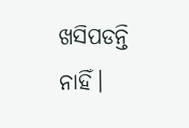ଖସିପଡନ୍ତି ନାହିଁ।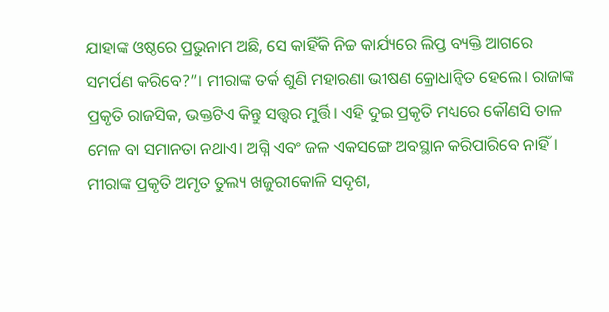ଯାହାଙ୍କ ଓଷ୍ଠରେ ପ୍ରଭୁନାମ ଅଛି, ସେ କାହିଁକି ନିଚ୍ଚ କାର୍ଯ୍ୟରେ ଲିପ୍ତ ବ୍ୟକ୍ତି ଆଗରେ ସମର୍ପଣ କରିବେ?”। ମୀରାଙ୍କ ତର୍କ ଶୁଣି ମହାରଣା ଭୀଷଣ କ୍ରୋଧାନ୍ୱିତ ହେଲେ। ରାଜାଙ୍କ ପ୍ରକୃତି ରାଜସିକ, ଭକ୍ତଟିଏ କିନ୍ତୁ ସତ୍ତ୍ଵର ମୁର୍ତ୍ତି। ଏହି ଦୁଇ ପ୍ରକୃତି ମଧ୍ୟରେ କୌଣସି ତାଳ ମେଳ ବା ସମାନତା ନଥାଏ। ଅଗ୍ନି ଏବଂ ଜଳ ଏକସଙ୍ଗେ ଅବସ୍ଥାନ କରିପାରିବେ ନାହିଁ। ମୀରାଙ୍କ ପ୍ରକୃତି ଅମୃତ ତୁଲ୍ୟ ଖଜୁରୀକୋଳି ସଦୃଶ,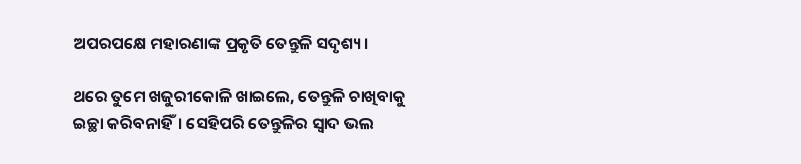ଅପରପକ୍ଷେ ମହାରଣାଙ୍କ ପ୍ରକୃତି ତେନ୍ତୁଳି ସଦୃଶ୍ୟ।

ଥରେ ତୁମେ ଖଜୁରୀକୋଳି ଖାଇଲେ, ତେନ୍ତୁଳି ଚାଖିବାକୁ ଇଚ୍ଛା କରିବନାହିଁ। ସେହିପରି ତେନ୍ତୁଳିର ସ୍ୱାଦ ଭଲ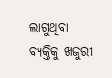ଲାଗୁଥିବା ବ୍ୟକ୍ତିକୁ ଖଜୁରୀ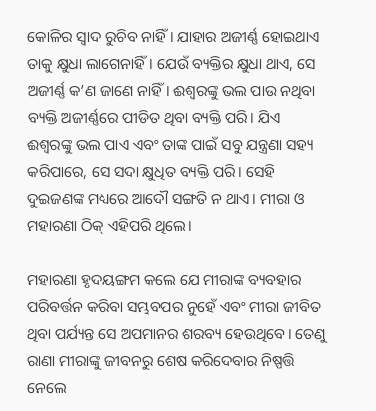କୋଳିର ସ୍ୱାଦ ରୁଚିବ ନାହିଁ। ଯାହାର ଅଜୀର୍ଣ୍ଣ ହୋଇଥାଏ ତାକୁ କ୍ଷୁଧା ଲାଗେନାହିଁ। ଯେଉଁ ବ୍ୟକ୍ତିର କ୍ଷୁଧା ଥାଏ, ସେ ଅଜୀର୍ଣ୍ଣ କ’ଣ ଜାଣେ ନାହିଁ। ଈଶ୍ୱରଙ୍କୁ ଭଲ ପାଉ ନଥିବା ବ୍ୟକ୍ତି ଅଜୀର୍ଣ୍ଣରେ ପୀଡିତ ଥିବା ବ୍ୟକ୍ତି ପରି। ଯିଏ ଈଶ୍ୱରଙ୍କୁ ଭଲ ପାଏ ଏବଂ ତାଙ୍କ ପାଇଁ ସବୁ ଯନ୍ତ୍ରଣା ସହ୍ୟ କରିପାରେ, ସେ ସଦା କ୍ଷୁଧିତ ବ୍ୟକ୍ତି ପରି। ସେହି ଦୁଇଜଣଙ୍କ ମଧ୍ୟରେ ଆଦୌ ସଙ୍ଗତି ନ ଥାଏ। ମୀରା ଓ ମହାରଣା ଠିକ୍ ଏହିପରି ଥିଲେ।

ମହାରଣା ହୃଦୟଙ୍ଗମ କଲେ ଯେ ମୀରାଙ୍କ ବ୍ୟବହାର ପରିବର୍ତ୍ତନ କରିବା ସମ୍ଭବପର ନୁହେଁ ଏବଂ ମୀରା ଜୀବିତ ଥିବା ପର୍ଯ୍ୟନ୍ତ ସେ ଅପମାନର ଶରବ୍ୟ ହେଉଥିବେ। ତେଣୁ ରାଣା ମୀରାଙ୍କୁ ଜୀବନରୁ ଶେଷ କରିଦେବାର ନିଷ୍ପତ୍ତି ନେଲେ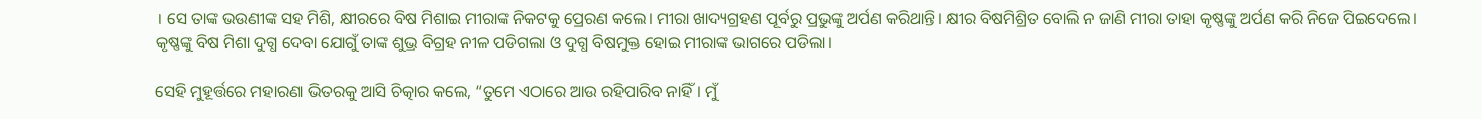। ସେ ତାଙ୍କ ଭଉଣୀଙ୍କ ସହ ମିଶି, କ୍ଷୀରରେ ବିଷ ମିଶାଇ ମୀରାଙ୍କ ନିକଟକୁ ପ୍ରେରଣ କଲେ। ମୀରା ଖାଦ୍ୟଗ୍ରହଣ ପୂର୍ବରୁ ପ୍ରଭୁଙ୍କୁ ଅର୍ପଣ କରିଥାନ୍ତି। କ୍ଷୀର ବିଷମିଶ୍ରିତ ବୋଲି ନ ଜାଣି ମୀରା ତାହା କୃଷ୍ଣଙ୍କୁ ଅର୍ପଣ କରି ନିଜେ ପିଇଦେଲେ। କୃଷ୍ଣଙ୍କୁ ବିଷ ମିଶା ଦୁଗ୍ଧ ଦେବା ଯୋଗୁଁ ତାଙ୍କ ଶୁଭ୍ର ବିଗ୍ରହ ନୀଳ ପଡିଗଲା ଓ ଦୁଗ୍ଧ ବିଷମୁକ୍ତ ହୋଇ ମୀରାଙ୍କ ଭାଗରେ ପଡିଲା।

ସେହି ମୁହୂର୍ତ୍ତରେ ମହାରଣା ଭିତରକୁ ଆସି ଚିତ୍କାର କଲେ, “ତୁମେ ଏଠାରେ ଆଉ ରହିପାରିବ ନାହିଁ। ମୁଁ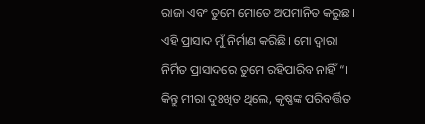ରାଜା ଏବଂ ତୁମେ ମୋତେ ଅପମାନିତ କରୁଛ। ଏହି ପ୍ରାସାଦ ମୁଁ ନିର୍ମାଣ କରିଛି। ମୋ ଦ୍ୱାରା ନିର୍ମିତ ପ୍ରାସାଦରେ ତୁମେ ରହିପାରିବ ନାହିଁ “। କିନ୍ତୁ ମୀରା ଦୁଃଖିତ ଥିଲେ, କୃଷ୍ଣଙ୍କ ପରିବର୍ତ୍ତିତ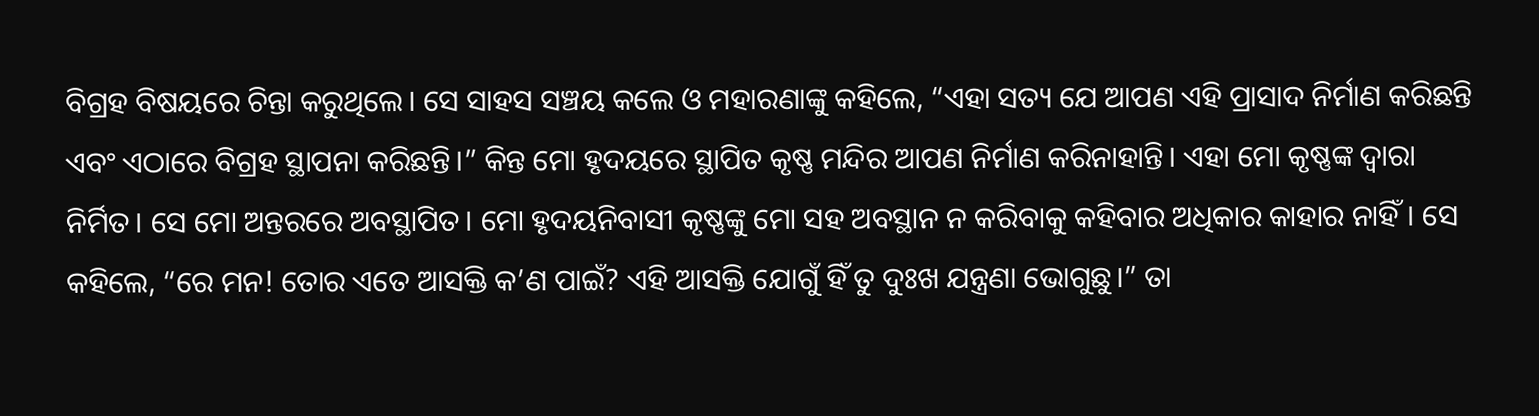ବିଗ୍ରହ ବିଷୟରେ ଚିନ୍ତା କରୁଥିଲେ। ସେ ସାହସ ସଞ୍ଚୟ କଲେ ଓ ମହାରଣାଙ୍କୁ କହିଲେ, “ଏହା ସତ୍ୟ ଯେ ଆପଣ ଏହି ପ୍ରାସାଦ ନିର୍ମାଣ କରିଛନ୍ତି ଏବଂ ଏଠାରେ ବିଗ୍ରହ ସ୍ଥାପନା କରିଛନ୍ତି।” କିନ୍ତ ମୋ ହୃଦୟରେ ସ୍ଥାପିତ କୃଷ୍ଣ ମନ୍ଦିର ଆପଣ ନିର୍ମାଣ କରିନାହାନ୍ତି। ଏହା ମୋ କୃଷ୍ଣଙ୍କ ଦ୍ୱାରା ନିର୍ମିତ। ସେ ମୋ ଅନ୍ତରରେ ଅବସ୍ଥାପିତ। ମୋ ହୃଦୟନିବାସୀ କୃଷ୍ଣଙ୍କୁ ମୋ ସହ ଅବସ୍ଥାନ ନ କରିବାକୁ କହିବାର ଅଧିକାର କାହାର ନାହିଁ। ସେ କହିଲେ, “ରେ ମନ! ତୋର ଏତେ ଆସକ୍ତି କ’ଣ ପାଇଁ? ଏହି ଆସକ୍ତି ଯୋଗୁଁ ହିଁ ତୁ ଦୁଃଖ ଯନ୍ତ୍ରଣା ଭୋଗୁଛୁ।” ତା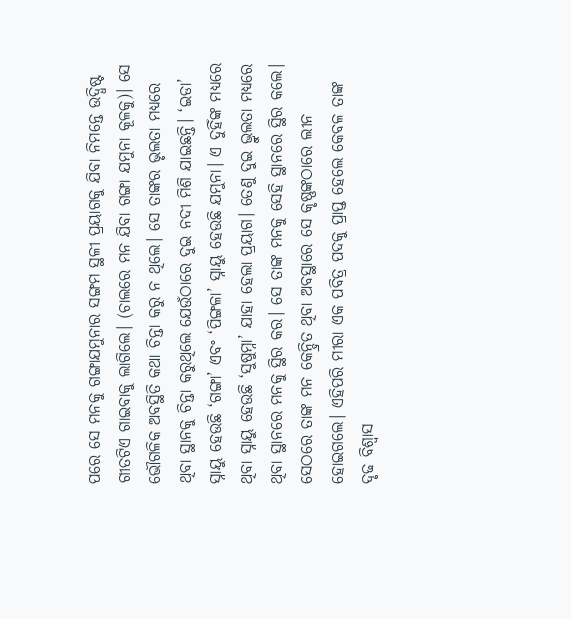ପରେ ସେ ମନକୁ ଗଙ୍ଗାଯମୁନାର ସଙ୍ଗମ ସ୍ଥଳୀ ପ୍ରୟାଗକୁ ଯିବା ନିମନ୍ତେ ଉଦ୍ଧିଷ୍ଟ ଗୀତଟିଏ ଗାଇବାକୁ ଲାଗିଲେ। (ଚାଲରେ ମନ ଯିବା ଗଙ୍ଗା ଯମୁନା କୂଳକୁ)। ସେ ଭୌଗଳିକ ଅବସ୍ଥିତି କଥା ଚିନ୍ତା କରୁ ନ ଥିଲେ। ସେ ତାଙ୍କର ଭୃଲତା ମଧ୍ୟରେ ଥିବା ସ୍ଥାନକୁ ଚିନ୍ତା କରୁଥିଲେ ଯେଉଁଠାରେ ଦୁଇ ନଦୀ ମିଶି ଯାଇଛନ୍ତି। ‘ଇଡା’ ସ୍ନାୟୁ ହେଉଛି ‘ଗଙ୍ଗା’ ଏବଂ ‘ପିଙ୍ଗଳା’ ସ୍ନାୟୁ ହେଉଛି ଯମୁନା। ଏ ଦୁହିଁଙ୍କ ମଧ୍ୟରେ ଥିବା ସ୍ନାୟୁ ହେଉଛି ‘ସୁଷୁମ୍ନା’ ଯାହା ହେଲା ପ୍ରୟାଗ। ତେଣୁ ଦୁଇ ଭ୍ରୁଲତା ମଧ୍ୟରେ ଥିବା ସ୍ଥାନରେ ମନକୁ ସ୍ଥିର କର। ସେ ତାଙ୍କ ମନକୁ ସେହି ସ୍ଥାନରେ ସ୍ଥିର କଲେ। ସେଠରେ ତାଙ୍କ ମନ କେନ୍ଦ୍ରିତ ଥିବା ଅବସ୍ଥାରେ ସେ କୃଷ୍ଣଙ୍କଠାରେ ଲୀନ ହୋଇଗଲେ। ଏହିପରି ମୀରା ଏକ ପବିତ୍ର ପଦକୁ ପ୍ରାପ୍ତ ହେଲେ କେବଳ ତାଙ୍କ ଦୃଢ ବିଶ୍ୱାସ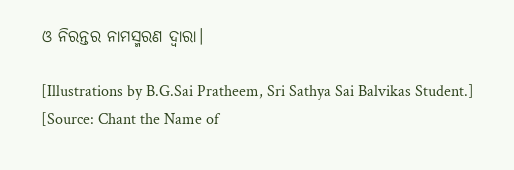ଓ ନିରନ୍ତର ନାମସ୍ମରଣ ଦ୍ୱାରା।

[Illustrations by B.G.Sai Pratheem, Sri Sathya Sai Balvikas Student.]
[Source: Chant the Name of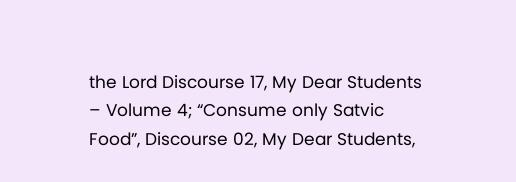the Lord Discourse 17, My Dear Students – Volume 4; “Consume only Satvic Food”, Discourse 02, My Dear Students,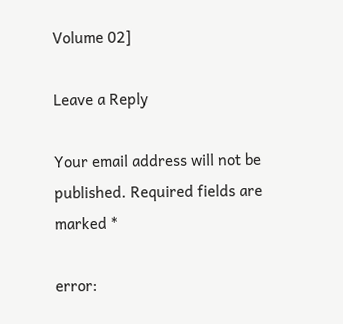Volume 02]

Leave a Reply

Your email address will not be published. Required fields are marked *

error: